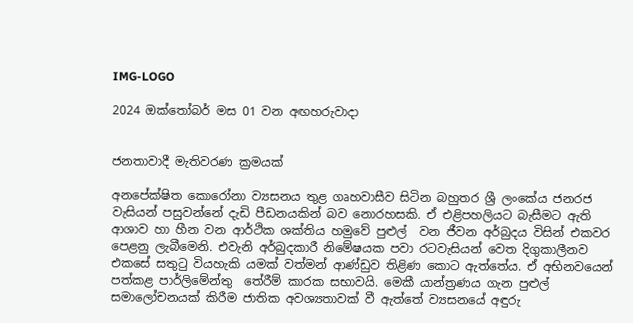IMG-LOGO

2024 ඔක්තෝබර් මස 01 වන අඟහරුවාදා


ජනතාවාදී මැතිවරණ ක්‍රමයක්

අනපේක්ෂිත කොරෝනා ව්‍යසනය තුළ ගෘහවාසීව සිටින බහුතර ශ්‍රී ලංකේය ජනරජ වැසියන් පසුවන්නේ දැඩි පීඩනයකින් බව නොරහසකි. ඒ එළිපහලියට බැසීමට ඇති  ආශාව හා හීන වන ආර්ථික ශක්තිය හමුවේ පුළුල්  වන ජීවන අර්බුදය විසින් එකවර පෙළනු ලැබීමෙනි. එවැනි අර්බුදකාරී නිමේෂයක පවා රටවැසියන් වෙත දිගුකාලීනව එකසේ සතුටු වියහැකි යමක් වත්මන් ආණ්ඩුව තිළිණ කොට ඇත්තේය. ඒ අභිනවයෙන් පත්කළ පාර්ලිමේන්තු  තේරීම් කාරක සභාවයි. මෙකී යාන්ත්‍රණය ගැන පුළුල් සමාලෝචනයක් කිරීම ජාතික අවශ්‍යතාවක් වී ඇත්තේ ව්‍යසනයේ අඳුරු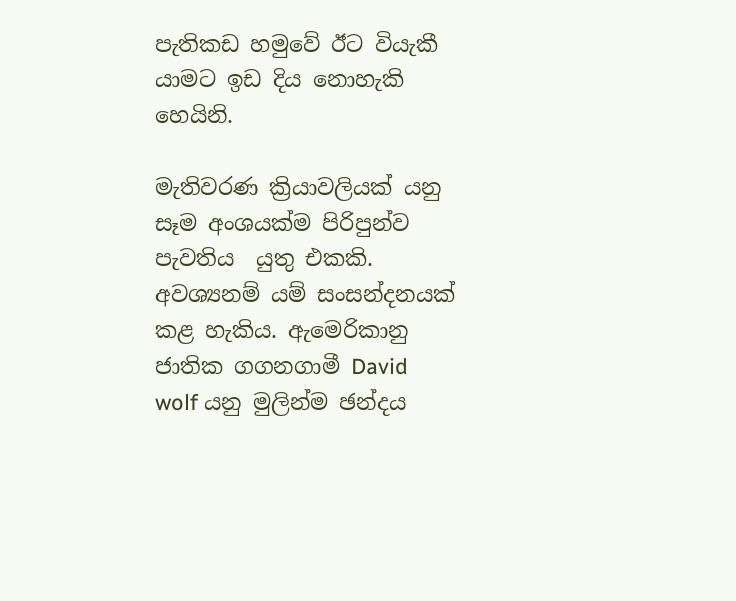පැතිකඩ හමුවේ ඊට වියැකී යාමට ඉඩ දිය නොහැකි හෙයිනි.

මැතිවරණ ක්‍රියාවලියක් යනු  සෑම අංශයක්ම පිරිපුන්ව පැවතිය  යුතු එකකි. අවශ්‍යනම් යම් සංසන්දනයක් කළ හැකිය. ඇමෙරිකානු ජාතික ගගනගාමී David wolf යනු මුලින්ම ඡන්දය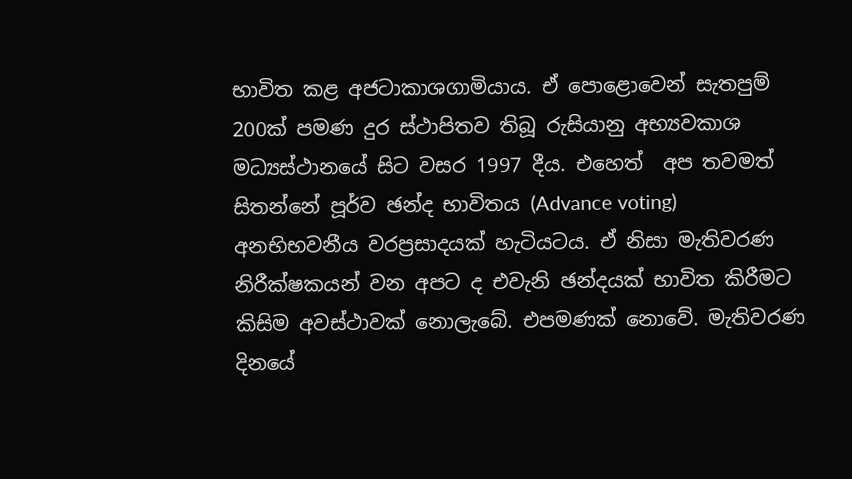භාවිත කළ අජටාකාශගාමියාය. ඒ පොළොවෙන් සැතපුම් 200ක් පමණ දුර ස්ථාපිතව තිබූ රුසියානු අභ්‍යවකාශ මධ්‍යස්ථානයේ සිට වසර 1997 දීය. එහෙත්  අප තවමත් සිතන්නේ පූර්ව ඡන්ද භාවිතය (Advance voting)  අනභිභවනීය වරප්‍රසාදයක් හැටියටය. ඒ නිසා මැතිවරණ නිරීක්ෂකයන් වන අපට ද එවැනි ඡන්දයක් භාවිත කිරීමට කිසිම අවස්ථාවක් නොලැබේ. එපමණක් නොවේ. මැතිවරණ දිනයේ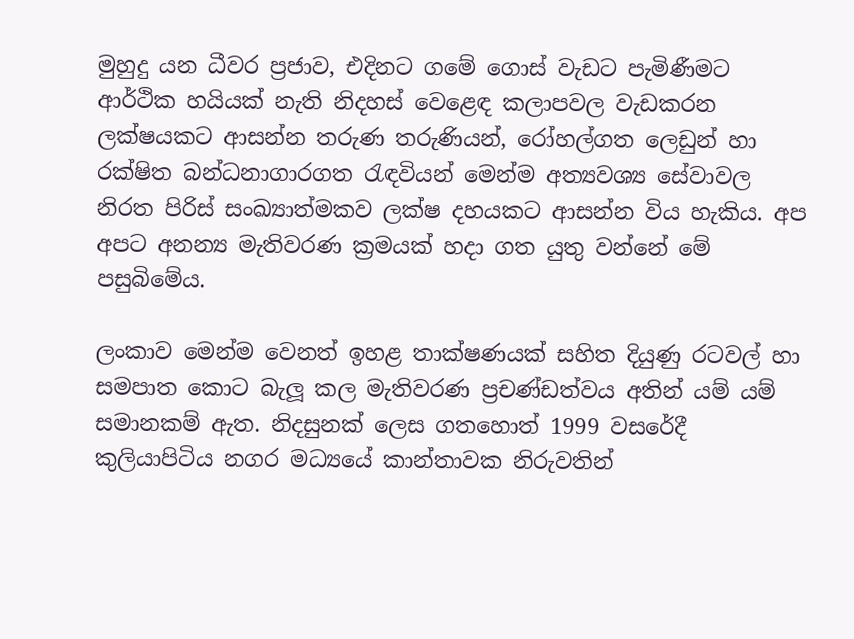මුහුදු යන ධීවර ප්‍රජාව, එදිනට ගමේ ගොස් වැඩට පැමිණීමට ආර්ථික හයියක් නැති නිදහස් වෙළෙඳ කලාපවල වැඩකරන ලක්ෂයකට ආසන්න තරුණ තරුණියන්, රෝහල්ගත ලෙඩුන් හා රක්ෂිත බන්ධනාගාරගත රැඳවියන් මෙන්ම අත්‍යවශ්‍ය සේවාවල නිරත පිරිස් සංඛ්‍යාත්මකව ලක්ෂ දහයකට ආසන්න විය හැකිය. අප අපට අනන්‍ය මැතිවරණ ක්‍රමයක් හදා ගත යුතු වන්නේ මේ පසුබිමේය.

ලංකාව මෙන්ම වෙනත් ඉහළ තාක්ෂණයක් සහිත දියුණු රටවල් හා සමපාත කොට බැලූ කල මැතිවරණ ප්‍රචණ්ඩත්වය අතින් යම් යම් සමානකම් ඇත. නිදසුනක් ලෙස ගතහොත් 1999 වසරේදී කුලියාපිටිය නගර මධ්‍යයේ කාන්තාවක නිරුවතින්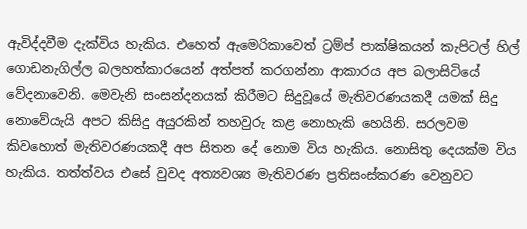ඇවිද්දවීම දැක්විය හැකිය. එහෙත් ඇමෙරිකාවෙත් ට්‍රම්ප් පාක්ෂිකයන් කැපිටල් හිල් ගොඩනැගිල්ල බලහත්කාරයෙන් අත්පත් කරගන්නා ආකාරය අප බලාසිටියේ වේදනාවෙනි. මෙවැනි සංසන්දනයක් කිරීමට සිදුවූයේ මැතිවරණයකදී යමක් සිදු නොවේයැයි අපට කිසිදු අයුරකින් තහවුරු කළ නොහැකි හෙයිනි. සරලවම කිවහොත් මැතිවරණයකදී අප සිතන දේ නොම විය හැකිය. නොසිතු දෙයක්ම විය හැකිය. තත්ත්වය එසේ වුවද අත්‍යවශ්‍ය මැතිවරණ ප්‍රතිසංස්කරණ වෙනුවට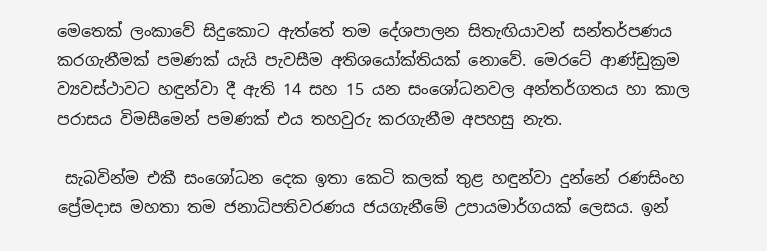මෙතෙක් ලංකාවේ සිදුකොට ඇත්තේ තම දේශපාලන සිතැඟියාවන් සන්තර්පණය කරගැනීමක් පමණක් යැයි පැවසීම අතිශයෝක්තියක් නොවේ. මෙරටේ ආණ්ඩුක්‍රම ව්‍යවස්ථාවට හඳුන්වා දී ඇති 14 සහ 15 යන සංශෝධනවල අන්තර්ගතය හා කාල පරාසය විමසීමෙන් පමණක් එය තහවුරු කරගැනීම අපහසු නැත.

 සැබවින්ම එකී සංශෝධන දෙක ඉතා කෙටි කලක් තුළ හඳුන්වා දුන්නේ රණසිංහ ප්‍රේමදාස මහතා තම ජනාධිපතිවරණය ජයගැනීමේ උපායමාර්ගයක් ලෙසය. ඉන්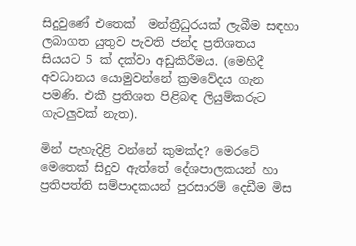සිදුවුණේ එතෙක්  මන්ත්‍රීධුරයක් ලැබීම සඳහා ලබාගත යුතුව පැවති ජන්ද ප්‍රතිශතය සියයට 5 ක් දක්වා අඩුකිරීමය. (මෙහිදී අවධානය යොමුවන්නේ ක්‍රමවේදය ගැන පමණි. එකී ප්‍රතිශත පිළිබඳ ලියුම්කරුට ගැටලුවක් නැත).

මින් පැහැදිළි වන්නේ කුමක්ද? මෙරටේ මෙතෙක් සිදුව ඇත්තේ දේශපාලකයන් හා ප්‍රතිපත්ති සම්පාදකයන් පුරසාරම් දෙඩීම මිස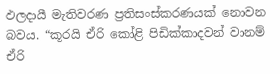ඵලදායී මැතිවරණ ප්‍රතිසංස්කරණයක් නොවන බවය. “කූරයි ඒරි කෝළි පිඩික්කාදවන් වානම් ඒරි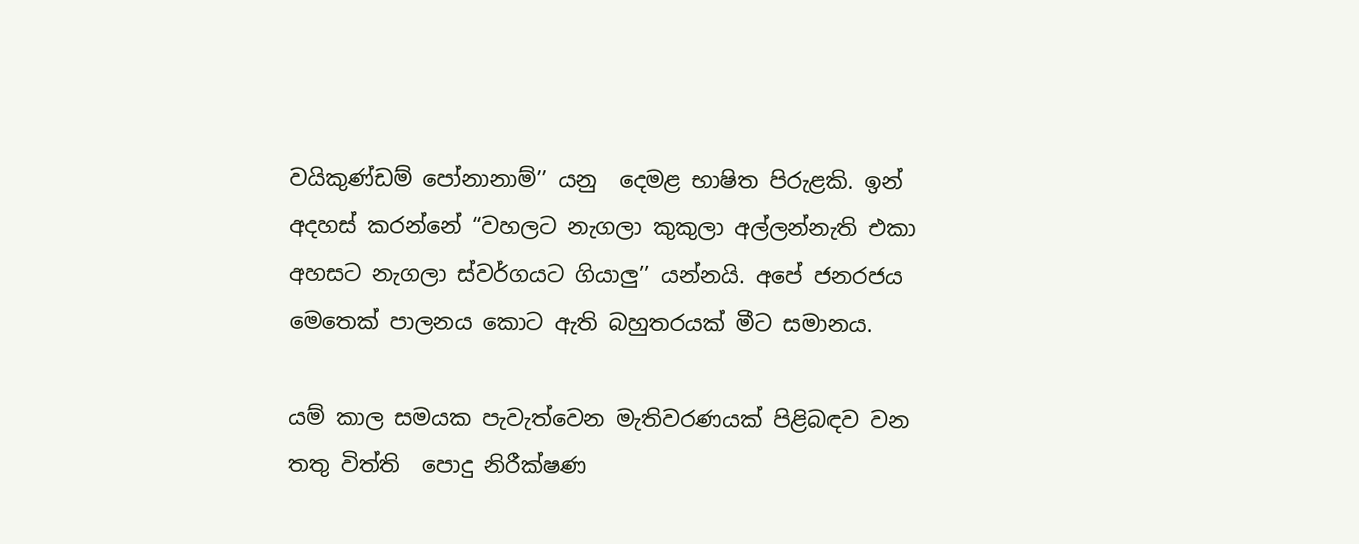වයිකුණ්ඩම් පෝනානාම්’’ යනු  දෙමළ භාෂිත පිරුළකි. ඉන් අදහස් කරන්නේ “වහලට නැගලා කුකුලා අල්ලන්නැති එකා අහසට නැගලා ස්වර්ගයට ගියාලු’’ යන්නයි. අපේ ජනරජය මෙතෙක් පාලනය කොට ඇති බහුතරයක් මීට සමානය.

යම් කාල සමයක පැවැත්වෙන මැතිවරණයක් පිළිබඳව වන තතු විත්ති  පොදු නිරීක්ෂණ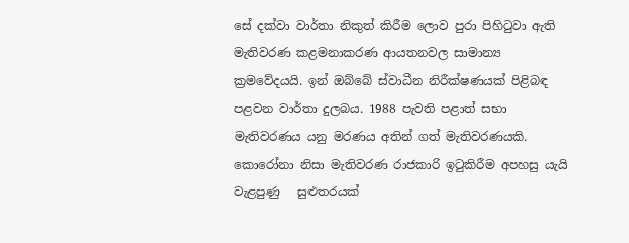සේ දක්වා වාර්තා නිකුත් කිරීම ලොව පුරා පිහිටුවා ඇති මැතිවරණ කළමනාකරණ ආයතනවල සාමාන්‍ය ක්‍රමවේදයයි. ඉන් ඔබ්බේ ස්වාධීන නිරීක්ෂණයක් පිළිබඳ පළවන වාර්තා දුලබය. 1988 පැවති පළාත් සභා මැතිවරණය යනු මරණය අතින් ගත් මැතිවරණයකි. කොරෝනා නිසා මැතිවරණ රාජකාරි ඉටුකිරීම අපහසු යැයි වැළපුණු   සුළුතරයක්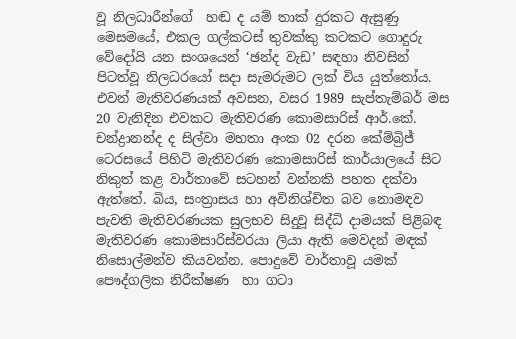වූ නිලධාරීන්ගේ  හඬ ද යම් තාක් දුරකට ඇසුණු  මෙසමයේ, එකල ගල්කටස් තුවක්කු කටකට ගොදුරු වේදෝයි යන සංශයෙන් ‘ඡන්ද වැඩ’ සඳහා නිවසින් පිටත්වූ නිලධරයෝ සදා සැමරුමට ලක් විය යුත්තෝය. එවන් මැතිවරණයක් අවසන, වසර 1989 සැප්තැම්බර් මස 20 වැනිදින එවකට මැතිවරණ කොමසාරිස් ආර්.කේ. චන්ද්‍රානන්ද ද සිල්වා මහතා අංක 02 දරන කේම්බ්‍රිජ් ටෙරසයේ පිහිටි මැතිවරණ කොමසාරිස් කාර්යාලයේ සිට නිකුත් කළ වාර්තාවේ සටහන් වන්නකි පහත දක්වා ඇත්තේ. බිය, සංත්‍රාසය හා අවිනිශ්චිත බව නොමඳව පැවති මැතිවරණයක සුලභව සිදුවූ සිද්ධි දාමයක් පිළිබඳ මැතිවරණ කොමසාරිස්වරයා ලියා ඇති මෙවදන් මඳක් නිසොල්මන්ව කියවන්න. පොදුවේ වාර්තාවූ යමක්  පෞද්ගලික නිරීක්ෂණ  හා ගටා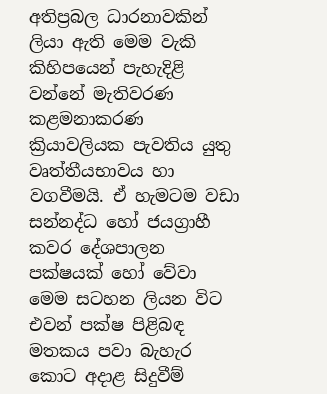අතිප්‍රබල ධාරනාවකින් ලියා ඇති මෙම වැකි කිහිපයෙන් පැහැදිළි වන්නේ මැතිවරණ කළමනාකරණ ක්‍රියාවලියක පැවතිය යුතු වෘත්තීයභාවය හා වගවීමයි. ඒ හැමටම වඩා සන්නද්ධ හෝ ජයග්‍රාහී කවර දේශපාලන  පක්ෂයක් හෝ වේවා මෙම සටහන ලියන විට එවන් පක්ෂ පිළිබඳ මතකය පවා බැහැර කොට අදාළ සිදුවීම්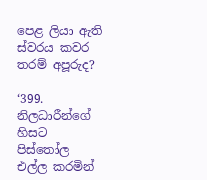පෙළ ලියා ඇති ස්වරය කවර තරම් අපූරුද?

‘399. නිලධාරීන්ගේ හිසට පිස්තෝල එල්ල කරමින්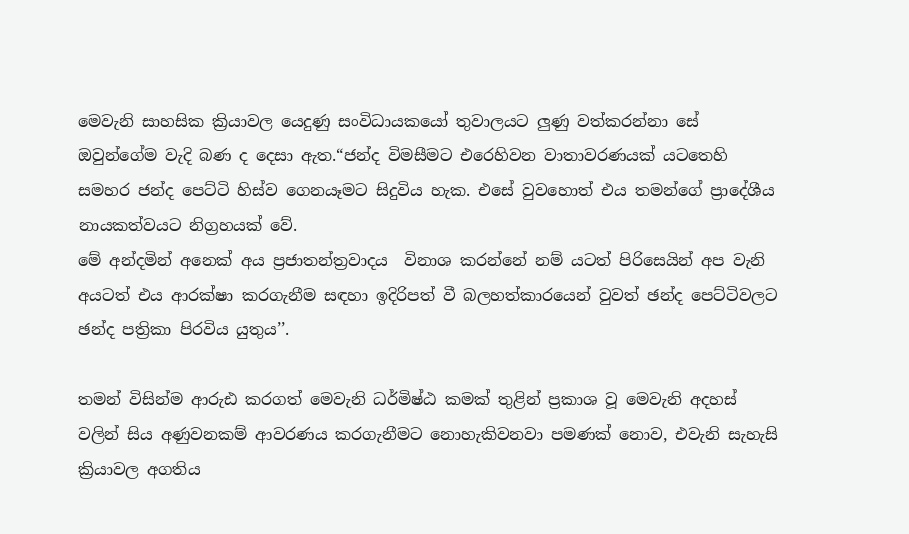මෙවැනි සාහසික ක්‍රියාවල යෙදුණු සංවිධායකයෝ තුවාලයට ලුණු වත්කරන්නා සේ ඔවුන්ගේම වැදි බණ ද දෙසා ඇත.“ජන්ද විමසීමට එරෙහිවන වාතාවරණයක් යටතෙහි සමහර ජන්ද පෙට්ටි හිස්ව ගෙනයෑමට සිදුවිය හැක. එසේ වුවහොත් එය තමන්ගේ ප්‍රාදේශීය නායකත්වයට නිග්‍රහයක් වේ.
මේ අන්දමින් අනෙක් අය ප්‍රජාතන්ත්‍රවාදය  විනාශ කරන්නේ නම් යටත් පිරිසෙයින් අප වැනි අයටත් එය ආරක්ෂා කරගැනීම සඳහා ඉදිරිපත් වී බලහත්කාරයෙන් වුවත් ඡන්ද පෙට්ටිවලට ඡන්ද පත්‍රිකා පිරවිය යුතුය’’.

තමන් විසින්ම ආරුඪ කරගත් මෙවැනි ධර්මිෂ්ඨ කමක් තුළින් ප්‍රකාශ වූ මෙවැනි අදහස් වලින් සිය අණුවනකම් ආවරණය කරගැනීමට නොහැකිවනවා පමණක් නොව, එවැනි සැහැසි ක්‍රියාවල අගතිය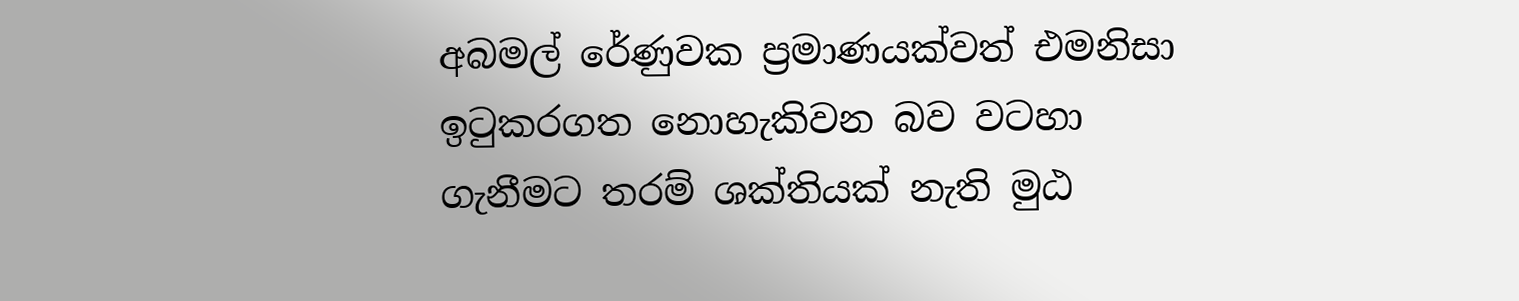අබමල් රේණුවක ප්‍රමාණයක්වත් එමනිසා ඉටුකරගත නොහැකිවන බව වටහා ගැනීමට තරම් ශක්තියක් නැති මුඨ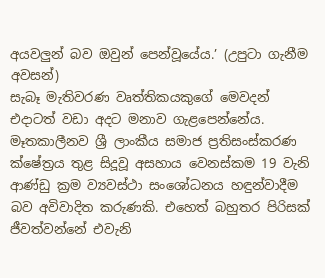අයවලුන් බව ඔවුන් පෙන්වූයේය.’ (උපුටා ගැනීම අවසන්)
සැබෑ මැතිවරණ වෘත්තිකයකුගේ මෙවදන් එදාටත් වඩා අදට මනාව ගැළපෙන්නේය. මෑතකාලීනව ශ්‍රී ලාංකීය සමාජ ප්‍රතිසංස්කරණ ක්ෂේත්‍රය තුළ සිදූවූ අසහාය වෙනස්කම 19 වැනි ආණ්ඩු ක්‍රම ව්‍යවස්ථා සංශෝධනය හඳුන්වාදීම  බව අවිවාදිත කරුණකි. එහෙත් බහුතර පිරිසක් ජීවත්වන්නේ එවැනි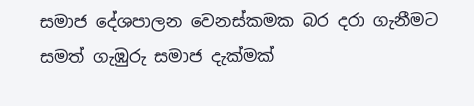සමාජ දේශපාලන වෙනස්කමක බර දරා ගැනීමට සමත් ගැඹුරු සමාජ දැක්මක්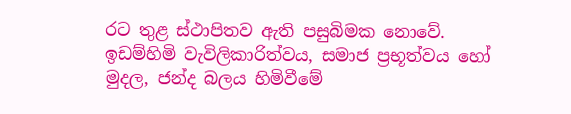රට තුළ ස්ථාපිතව ඇති පසුබිමක නොවේ. ඉඩම්හිමි වැවිලිකාරිත්වය, සමාජ ප්‍රභූත්වය හෝ මුදල, ජන්ද බලය හිමිවීමේ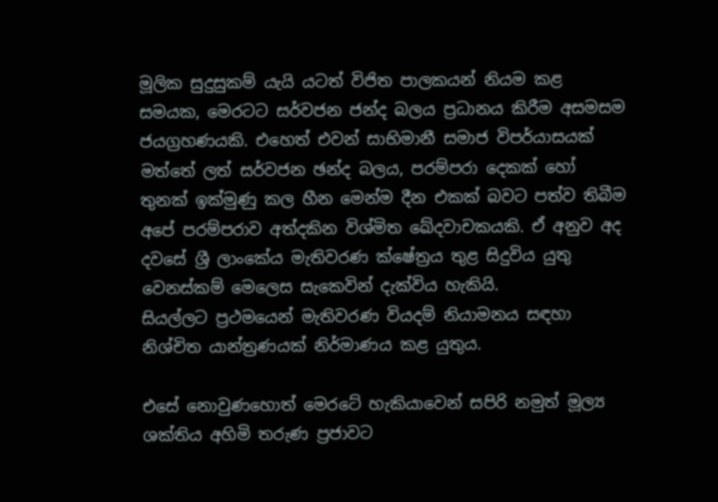මූලික සුදුසුකම් යැයි යටත් විජිත පාලකයන් නියම කළ සමයක, මෙරටට සර්වජන ජන්ද බලය ප්‍රධානය කිරීම අසමසම ජයග්‍රහණයකි. එහෙත් එවන් සාභිමානී සමාජ විපර්යාසයක් මත්තේ ලත් සර්වජන ඡන්ද බලය, පරම්පරා දෙකක් හෝ තුනක් ඉක්මුණු කල හීන මෙන්ම දීන එකක් බවට පත්ව තිබීම අපේ පරම්පරාව අත්දකින විශ්මිත ඛේදවාචකයකි. ඒ අනුව අද දවසේ ශ්‍රී ලාංකේය මැතිවරණ ක්ෂේත්‍රය තුළ සිදුවිය යුතු වෙනස්කම් මෙලෙස සැකෙවින් දැක්විය හැකියි.
සියල්ලට ප්‍රථමයෙන් මැතිවරණ වියදම් නියාමනය සඳහා නිශ්චිත යාන්ත්‍රණයක් නිර්මාණය කළ යුතුය.

එසේ නොවුණහොත් මෙරටේ හැකියාවෙන් සපිරි නමුත් මූල්‍ය ශක්තිය අහිමි තරුණ ප්‍රජාවට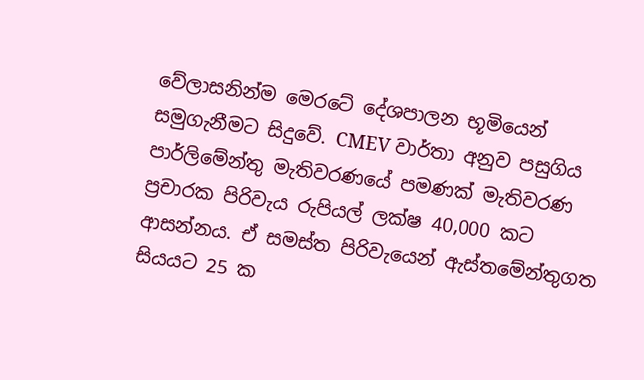වේලාසනින්ම මෙරටේ දේශපාලන භූමියෙන් සමුගැනීමට සිදුවේ. CMEV වාර්තා අනුව පසුගිය පාර්ලිමේන්තු මැතිවරණයේ පමණක් මැතිවරණ ප්‍රචාරක පිරිවැය රුපියල් ලක්ෂ 40,000 කට ආසන්නය. ඒ සමස්ත පිරිවැයෙන් ඇස්තමේන්තුගත සියයට 25 ක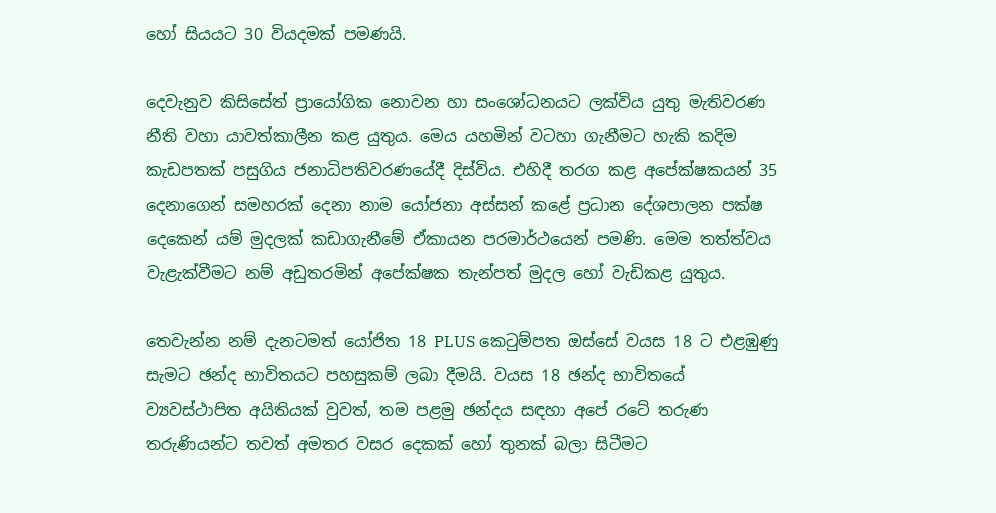හෝ සියයට 30 වියදමක් පමණයි.

දෙවැනුව කිසිසේත් ප්‍රායෝගික නොවන හා සංශෝධනයට ලක්විය යුතු මැතිවරණ නීති වහා යාවත්කාලීන කළ යුතුය. මෙය යහමින් වටහා ගැනීමට හැකි කදිම කැඩපතක් පසුගිය ජනාධිපතිවරණයේදී දිස්විය. එහිදී තරග කළ අපේක්ෂකයන් 35 දෙනාගෙන් සමහරක් දෙනා නාම යෝජනා අස්සන් කළේ ප්‍රධාන දේශපාලන පක්ෂ දෙකෙන් යම් මුදලක් කඩාගැනීමේ ඒකායන පරමාර්ථයෙන් පමණි. මෙම තත්ත්වය වැළැක්වීමට නම් අඩුතරමින් අපේක්ෂක තැන්පත් මුදල හෝ වැඩිකළ යුතුය.

තෙවැන්න නම් දැනටමත් යෝජිත 18 PLUS කෙටුම්පත ඔස්සේ වයස 18 ට එළඹුණු සැමට ඡන්ද භාවිතයට පහසුකම් ලබා දීමයි. වයස 18 ඡන්ද භාවිතයේ ව්‍යවස්ථාපිත අයිතියක් වුවත්, තම පළමු ඡන්දය සඳහා අපේ රටේ තරුණ තරුණියන්ට තවත් අමතර වසර දෙකක් හෝ තුනක් බලා සිටීමට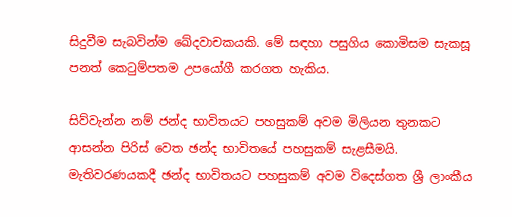සිදුවීම සැබවින්ම ඛේදවාචකයකි. මේ සඳහා පසුගිය කොමිසම සැකසූ පනත් කෙටුම්පතම උපයෝගී කරගත හැකිය.

සිව්වැන්න නම් ජන්ද භාවිතයට පහසුකම් අවම මිලියන තුනකට ආසන්න පිරිස් වෙත ඡන්ද භාවිතයේ පහසුකම් සැළසීමයි.  මැතිවරණයකදී ඡන්ද භාවිතයට පහසුකම් අවම විදෙස්ගත ශ්‍රී ලාංකීය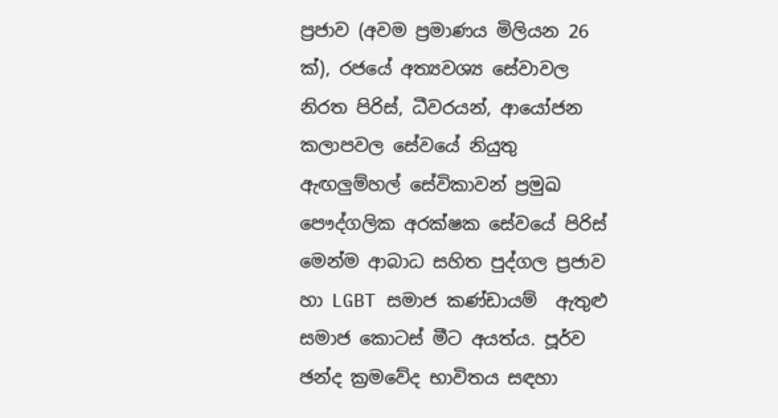ප්‍රජාව (අවම ප්‍රමාණය මිලියන 26 ක්), රජයේ අත්‍යවශ්‍ය සේවාවල නිරත පිරිස්, ධීවරයන්, ආයෝජන කලාපවල සේවයේ නියුතු ඇඟලුම්හල් සේවිකාවන් ප්‍රමුඛ පෞද්ගලික අරක්ෂක සේවයේ පිරිස් මෙන්ම ආබාධ සහිත පුද්ගල ප්‍රජාව හා LGBT සමාජ කණ්ඩායම්  ඇතුළු සමාජ කොටස් මීට අයත්ය. පූර්ව ඡන්ද ක්‍රමවේද භාවිතය සඳහා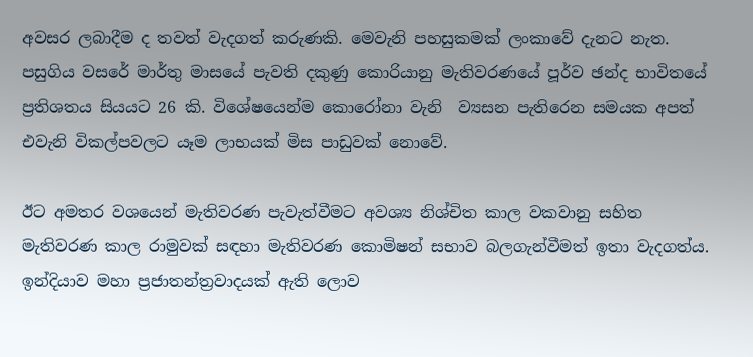අවසර ලබාදීම ද තවත් වැදගත් කරුණකි. මෙවැනි පහසුකමක් ලංකාවේ දැනට නැත. පසුගිය වසරේ මාර්තු මාසයේ පැවති දකුණු කොරියානු මැතිවරණයේ පූර්ව ඡන්ද භාවිතයේ ප්‍රතිශතය සියයට 26 කි. විශේෂයෙන්ම කොරෝනා වැනි  ව්‍යසන පැතිරෙන සමයක අපත් එවැනි විකල්පවලට යෑම ලාභයක් මිස පාඩුවක් නොවේ.

ඊට අමතර වශයෙන් මැතිවරණ පැවැත්වීමට අවශ්‍ය නිශ්චිත කාල වකවානු සහිත මැතිවරණ කාල රාමුවක් සඳහා මැතිවරණ කොමිෂන් සභාව බලගැන්වීමත් ඉතා වැදගත්ය.
ඉන්දියාව මහා ප්‍රජාතන්ත්‍රවාදයක් ඇති ලොව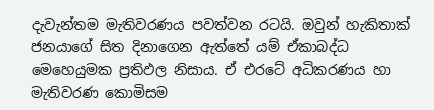දැවැන්තම මැතිවරණය පවත්වන රටයි. ඔවුන් හැකිතාක් ජනයාගේ සිත දිනාගෙන ඇත්තේ යම් ඒකාබද්ධ මෙහෙයුමක ප්‍රතිඵල නිසාය. ඒ එරටේ අධිකරණය හා මැතිවරණ කොමිසම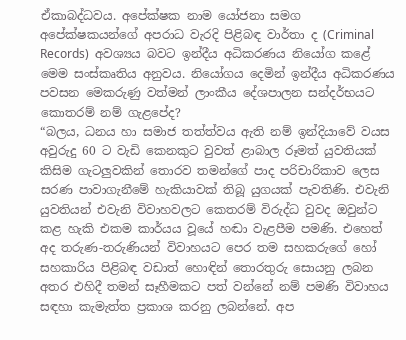ඒකාබද්ධවය. අපේක්ෂක නාම යෝජනා සමග අපේක්ෂකයන්ගේ අපරාධ වැරදි පිළිබඳ වාර්තා ද (Criminal Records)  අවශ්‍යය බවට ඉන්දීය අධිකරණය නියෝග කළේ මෙම සංස්කෘතිය අනුවය. නියෝගය දෙමින් ඉන්දීය අධිකරණය පවසන මෙකරුණු වත්මන් ලාංකීය දේශපාලන සන්දර්භයට කොතරම් නම් ගැළපේද?
“බලය, ධනය හා සමාජ තත්ත්වය ඇති නම් ඉන්දියාවේ වයස අවුරුදු 60 ට වැඩි කෙනකුට වුවත් ළාබාල රූමත් යුවතියක් කිසිම ගැටලුවකින් තොරව තමන්ගේ පාද පරිචාරිකාව ලෙස සරණ පාවාගැනීමේ හැකියාවක් තිබූ යුගයක් පැවතිණි. එවැනි යුවතියන් එවැනි විවාහවලට කෙතරම් විරුද්ධ වුවද ඔවුන්ට කළ හැකි එකම කාර්යය වූයේ හඬා වැළපීම පමණි. එහෙත් අද තරුණ-තරුණියන් විවාහයට පෙර තම සහකරුගේ හෝ සහකාරිය පිළිබඳ වඩාත් හොඳින් තොරතුරු සොයනු ලබන අතර එහිදී තමන් සෑහීමකට පත් වන්නේ නම් පමණි විවාහය සඳහා කැමැත්ත ප්‍රකාශ කරනු ලබන්නේ. අප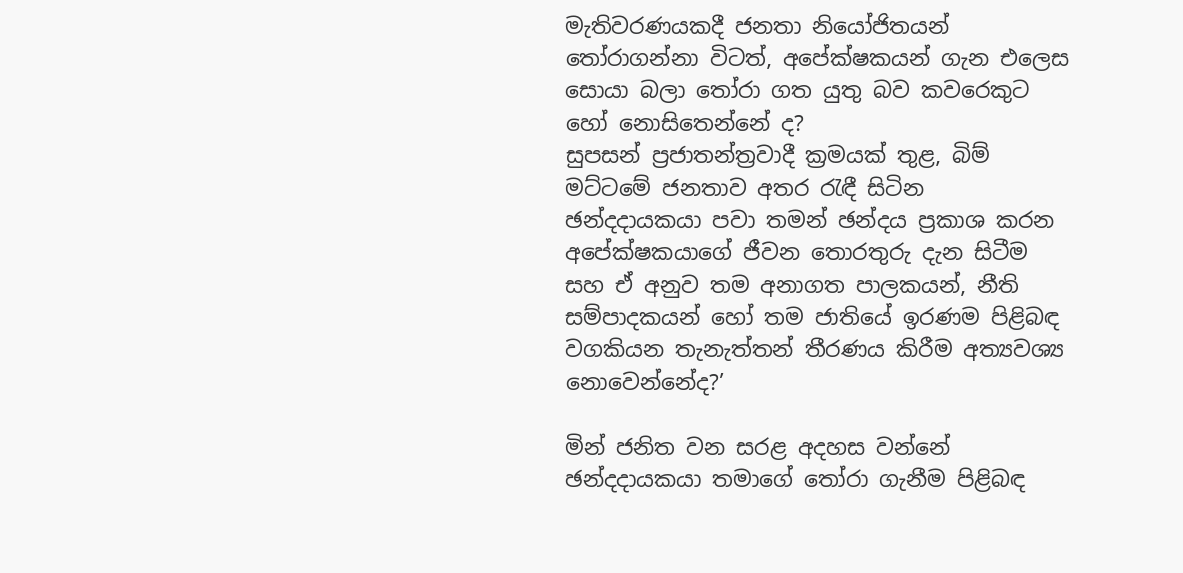මැතිවරණයකදී ජනතා නියෝජිතයන් තෝරාගන්නා විටත්, අපේක්ෂකයන් ගැන එලෙස සොයා බලා තෝරා ගත යුතු බව කවරෙකුට හෝ නොසිතෙන්නේ ද?
සුපසන් ප්‍රජාතන්ත්‍රවාදී ක්‍රමයක් තුළ, බිම් මට්ටමේ ජනතාව අතර රැඳී සිටින ඡන්දදායකයා පවා තමන් ඡන්දය ප්‍රකාශ කරන අපේක්ෂකයාගේ ජීවන තොරතුරු දැන සිටීම සහ ඒ අනුව තම අනාගත පාලකයන්, නීති සම්පාදකයන් හෝ තම ජාතියේ ඉරණම පිළිබඳ වගකියන තැනැත්තන් තීරණය කිරීම අත්‍යවශ්‍ය නොවෙන්නේද?’

මින් ජනිත වන සරළ අදහස වන්නේ ඡන්දදායකයා තමාගේ තෝරා ගැනීම පිළිබඳ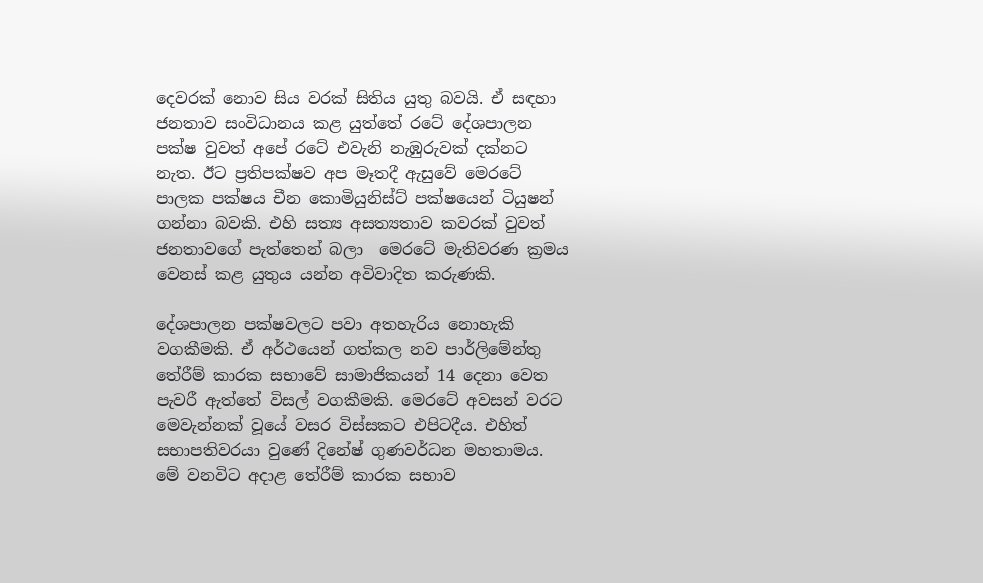දෙවරක් නොව සිය වරක් සිතිය යුතු බවයි. ඒ සඳහා ජනතාව සංවිධානය කළ යුත්තේ රටේ දේශපාලන පක්ෂ වුවත් අපේ රටේ එවැනි නැඹුරුවක් දක්නට නැත. ඊට ප්‍රතිපක්ෂව අප මෑතදී ඇසුවේ මෙරටේ පාලක පක්ෂය චීන කොමියුනිස්ට් පක්ෂයෙන් ටියුෂන් ගන්නා බවකි. එහි සත්‍ය අසත්‍යතාව කවරක් වුවත් ජනතාවගේ පැත්තෙන් බලා  මෙරටේ මැතිවරණ ක්‍රමය වෙනස් කළ යුතුය යන්න අවිවාදිත කරුණකි.

දේශපාලන පක්ෂවලට පවා අතහැරිය නොහැකි වගකීමකි. ඒ අර්ථයෙන් ගත්කල නව පාර්ලිමේන්තු තේරීම් කාරක සභාවේ සාමාජිකයන් 14 දෙනා වෙත පැවරී ඇත්තේ විසල් වගකීමකි. මෙරටේ අවසන් වරට මෙවැන්නක් වූයේ වසර විස්සකට එපිටදීය. එහිත් සභාපතිවරයා වුණේ දිනේෂ් ගුණවර්ධන මහතාමය. මේ වනවිට අදාළ තේරීම් කාරක සභාව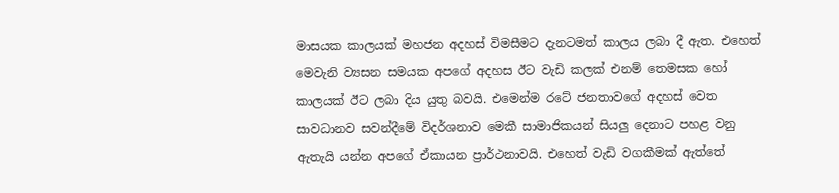මාසයක කාලයක් මහජන අදහස් විමසීමට දැනටමත් කාලය ලබා දී ඇත. එහෙත් මෙවැනි ව්‍යසන සමයක අපගේ අදහස ඊට වැඩි කලක් එනම් තෙමසක හෝ කාලයක් ඊට ලබා දිය යුතු බවයි. එමෙන්ම රටේ ජනතාවගේ අදහස් වෙත සාවධානව සවන්දීමේ විදර්ශනාව මෙකී සාමාජිකයන් සියලු දෙනාට පහළ වනු ඇතැයි යන්න අපගේ ඒකායන ප්‍රාර්ථනාවයි. එහෙත් වැඩි වගකීමක් ඇත්තේ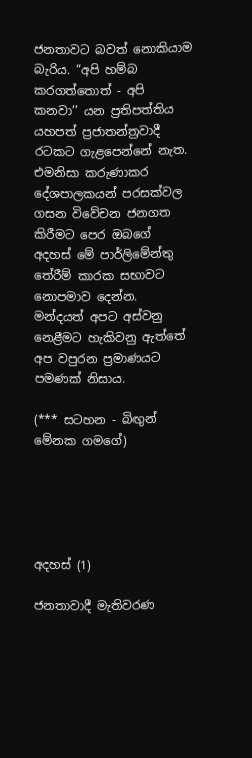ජනතාවට බවත් නොකියාම බැරිය. “අපි හම්බ කරගත්තොත් - අපි කනවා’’ යන ප්‍රතිපත්තිය යහපත් ප්‍රජාතන්ත්‍රවාදී රටකට ගැළපෙන්නේ නැත. එමනිසා කරුණාකර දේශපාලකයන් පරසක්වල ගසන විවේචන ජනගත කිරීමට පෙර ඔබගේ අදහස් මේ පාර්ලිමේන්තු තේරීම් කාරක සභාවට නොපමාව දෙන්න. මන්දයත් අපට අස්වනු නෙළීමට හැකිවනු ඇත්තේ අප වපුරන ප්‍රමාණයට පමණක් නිසාය.

(*** සටහන - බිඟුන් මේනක ගමගේ)





අදහස් (1)

ජනතාවාදී මැතිවරණ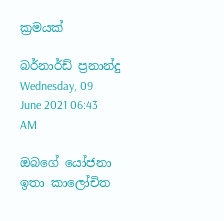ක්‍රමයක්

බර්නාර්ඩ් ප්‍රනාන්දු Wednesday, 09 June 2021 06:43 AM

ඔබගේ යෝජනා ඉතා කාලෝචිත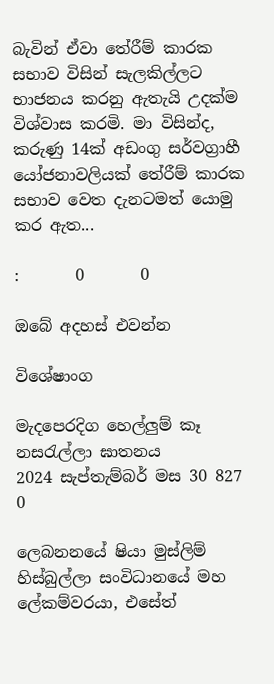බැවින් ඒවා තේරීම් කාරක සභාව විසින් සැලකිල්ලට භාජනය කරනු ඇතැයි උදක්ම විශ්වාස කරමි. මා විසින්ද, කරුණු 14ක් අඩංගු සර්වග්‍රාහී යෝජනාවලියක් තේරීම් කාරක සභාව වෙත දැනටමත් යොමු කර ඇත...

:       0       0

ඔබේ අදහස් එවන්න

විශේෂාංග

මැදපෙරදිග හෙල්ලුම් කෑ නසරැල්ලා ඝාතනය
2024 සැප්තැම්බර් මස 30 827 0

ලෙබනනයේ ෂියා මුස්ලිම් හිස්බුල්ලා සංවිධානයේ මහ ලේකම්වරයා, එසේත්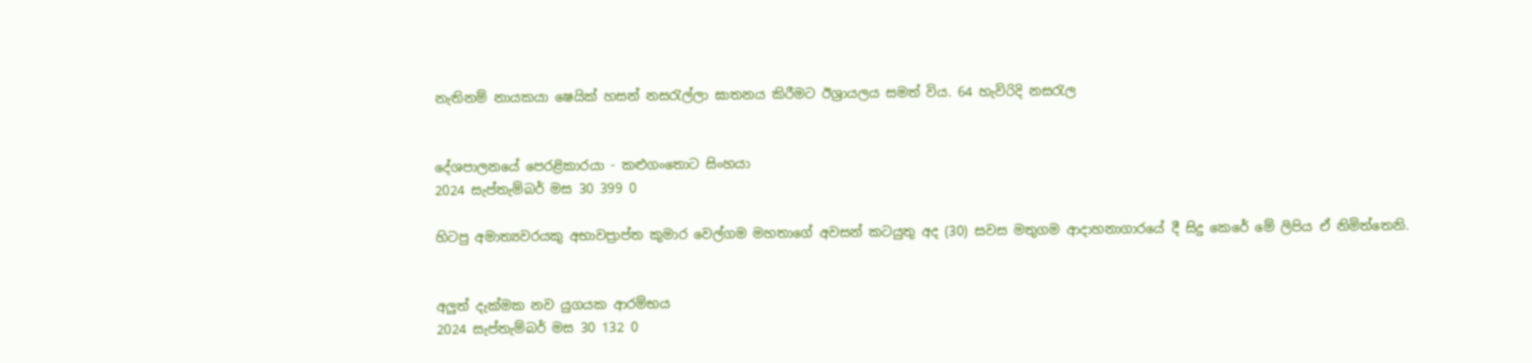නැතිනම් නායකයා ෂෙයික් හසන් නසරැල්ලා ඝාතනය කිරීමට ඊශ්‍රායලය සමත් විය. 64 හැවිරිදි නසරැල


දේශපාලනයේ පෙරළිකාරයා - කළුගංතොට සිංහයා
2024 සැප්තැම්බර් මස 30 399 0

හිටපු අමාත්‍යවරයකු අභාවප්‍රාප්ත කුමාර වෙල්ගම මහතාගේ අවසන් කටයුතු අද (30) සවස මතුගම ආදාහනාගාරයේ දී සිදු කෙරේ මේ ලිපිය ඒ නිමිත්තෙනි.


අලුත් දැක්මක නව යුගයක ආරම්භය
2024 සැප්තැම්බර් මස 30 132 0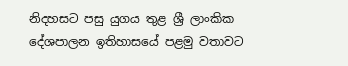නිදහසට පසු යුගය තුළ ශ්‍රී ලාංකික දේශපාලන ඉතිහාසයේ පළමු වතාවට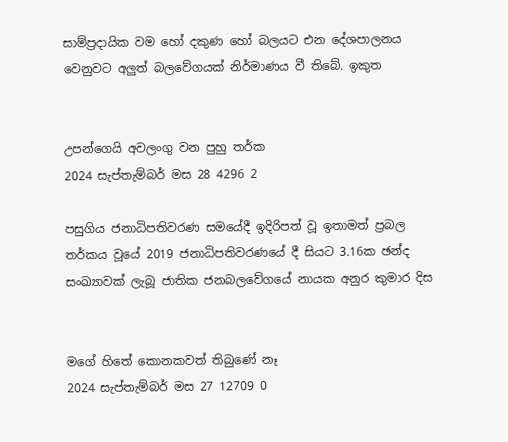සාම්ප්‍රදායික වම හෝ දකුණ හෝ බලයට එන දේශපාලනය වෙනුවට අලුත් බලවේගයක් නිර්මාණය වී තිබේ. ඉකුත


උපන්ගෙයි අවලංගු වන පුහු තර්ක
2024 සැප්තැම්බර් මස 28 4296 2

පසුගිය ජනාධිපතිවරණ සමයේදී ඉදිරිපත් වූ ඉතාමත් ප්‍රබල තර්කය වූයේ 2019 ජනාධිපතිවරණයේ දී සියට 3.16ක ඡන්ද සංඛ්‍යාවක් ලැබූ ජාතික ජනබලවේගයේ නායක අනුර කුමාර දිස


මගේ හිතේ කොනකවත් තිබුණේ නෑ
2024 සැප්තැම්බර් මස 27 12709 0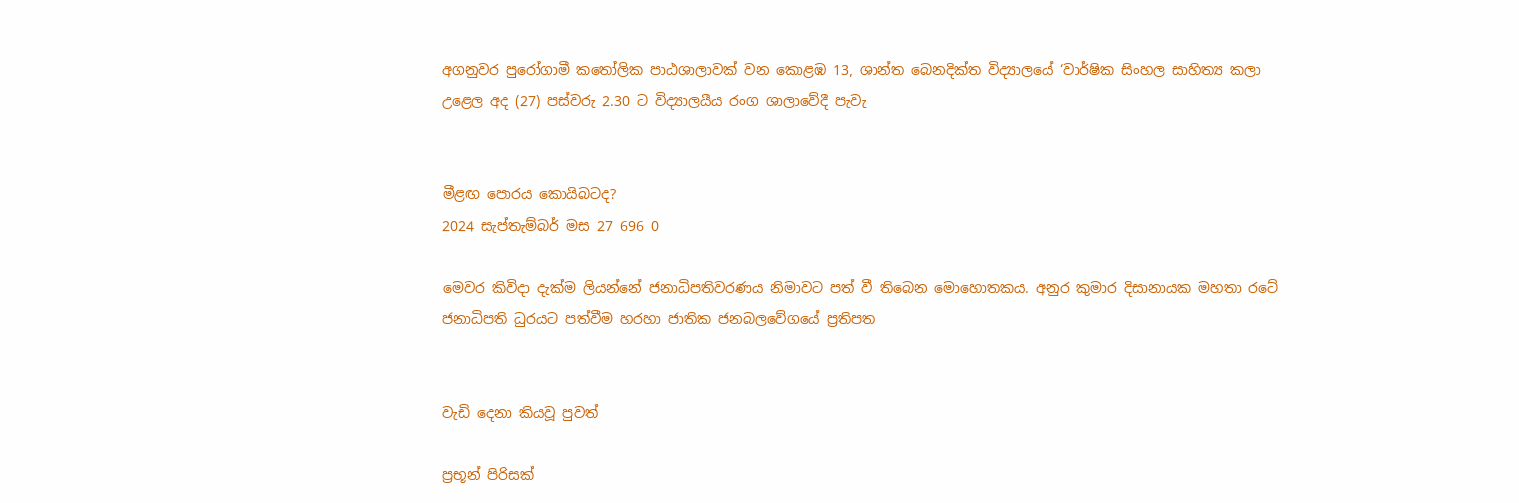අගනුවර පුරෝගාමී කතෝලික පාඨශාලාවක් වන කොළඹ 13, ශාන්ත බෙනදික්ත විද්‍යාලයේ ‘වාර්ෂික සිංහල සාහිත්‍ය කලා උළෙල අද (27) පස්වරු 2.30 ට විද්‍යාලයීය රංග ශාලාවේදී පැවැ


මීළඟ පොරය කොයිබටද?
2024 සැප්තැම්බර් මස 27 696 0

මෙවර කිවිදා දැක්ම ලියන්නේ ජනාධිපතිවරණය නිමාවට පත් වී තිබෙන මොහොතකය. අනුර කුමාර දිසානායක මහතා රටේ ජනාධිපති ධුරයට පත්වීම හරහා ජාතික ජනබලවේගයේ ප්‍රතිපත


වැඩි දෙනා කියවූ පුවත්

ප්‍රභූන් පිරිසක්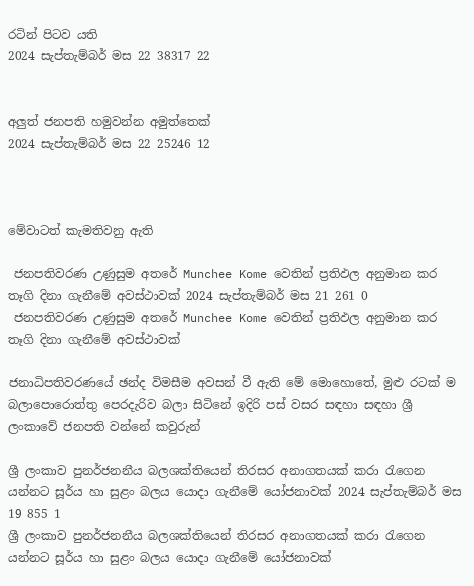රටින් පිටව යති
2024 සැප්තැම්බර් මස 22 38317 22


අලුත් ජනපති හමුවන්න අමුත්තෙක්
2024 සැප්තැම්බර් මස 22 25246 12



මේවාටත් කැමතිවනු ඇති

 ජනපතිවරණ උණුසුම අතරේ Munchee Kome වෙතින් ප්‍රතිඵල අනුමාන කර තෑගි දිනා ගැනීමේ අවස්ථාවක් 2024 සැප්තැම්බර් මස 21 261 0
 ජනපතිවරණ උණුසුම අතරේ Munchee Kome වෙතින් ප්‍රතිඵල අනුමාන කර තෑගි දිනා ගැනීමේ අවස්ථාවක්

ජනාධිපතිවරණයේ ඡන්ද විමසීම අවසන් වී ඇති මේ මොහොතේ, මුළු රටක් ම බලාපොරොත්තු පෙරදැරිව බලා සිටිනේ ඉදිරි පස් වසර සඳහා සඳහා ශ්‍රී ලංකාවේ ජනපති වන්නේ කවුරුන්

ශ්‍රී ලංකාව පුනර්ජනනීය බලශක්තියෙන් තිරසර අනාගතයක් කරා රැගෙන යන්නට සූර්ය හා සුළං බලය යොදා ගැනීමේ යෝජනාවක් 2024 සැප්තැම්බර් මස 19 855 1
ශ්‍රී ලංකාව පුනර්ජනනීය බලශක්තියෙන් තිරසර අනාගතයක් කරා රැගෙන යන්නට සූර්ය හා සුළං බලය යොදා ගැනීමේ යෝජනාවක්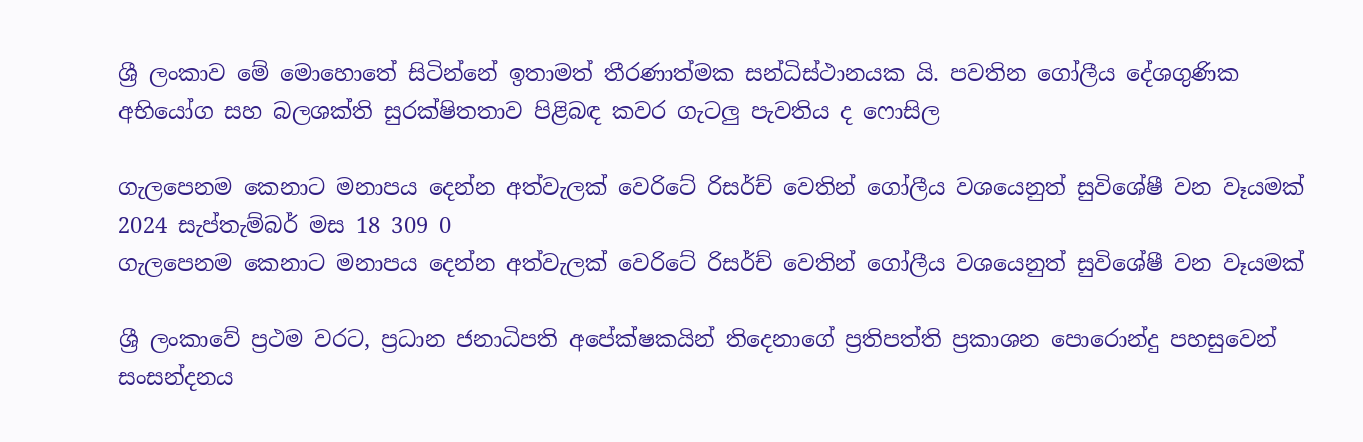ශ්‍රී ලංකාව මේ මොහොතේ සිටින්නේ ඉතාමත් තීරණාත්මක සන්ධිස්ථානයක යි. පවතින ගෝලීය දේශගුණික අභියෝග සහ බලශක්ති සුරක්ෂිතතාව පිළිබඳ කවර ගැටලු පැවතිය ද ෆොසිල

ගැලපෙනම කෙනාට මනාපය දෙන්න අත්වැලක් වෙරිටේ රිසර්ච් වෙතින් ගෝලීය වශයෙනුත් සුවිශේෂී වන වෑයමක් 2024 සැප්තැම්බර් මස 18 309 0
ගැලපෙනම කෙනාට මනාපය දෙන්න අත්වැලක් වෙරිටේ රිසර්ච් වෙතින් ගෝලීය වශයෙනුත් සුවිශේෂී වන වෑයමක්

ශ්‍රී ලංකාවේ ප්‍රථම වරට, ප්‍රධාන ජනාධිපති අපේක්ෂකයින් තිදෙනාගේ ප්‍රතිපත්ති ප්‍රකාශන පොරොන්දු පහසුවෙන් සංසන්දනය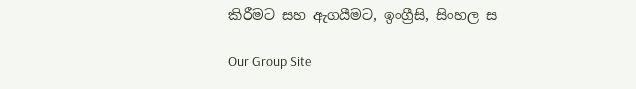කිරීමට සහ ඇගයීමට, ඉංග්‍රීසි, සිංහල ස

Our Group Site